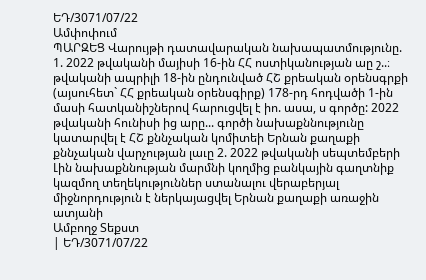ԵԴ/3071/07/22
Ամփոփում
ՊԱՐԶԵՑ Վարույթի դատավարական նախապատմությունը. 1. 2022 թվականի մայիսի 16-ին ՀՀ ոստիկանության աը շ..։ թվականի ապրիլի 18-ին ընդունված ՀՇ քրեական օրենսգրքի (այսուհետ` ՀՀ քրեական օրենսգիրք) 178-րդ հոդվածի 1-ին մասի հատկանիշներով հարուցվել է իո. ասա, ս գործը: 2022 թվականի հունիսի ից արը... գործի նախաքննությունը կատարվել է ՀՇ քննչական կոմիտեի Երնան քաղաքի քննչական վարչության լաւը 2. 2022 թվականի սեպտեմբերի Լին նախաքննության մարմնի կողմից բանկային գաղտնիք կազմող տեղեկություններ ստանալու վերաբերյալ միջնորդություն է ներկայացվել Երնան քաղաքի առաջին ատյանի
Ամբողջ Տեքստ
| ԵԴ/3071/07/22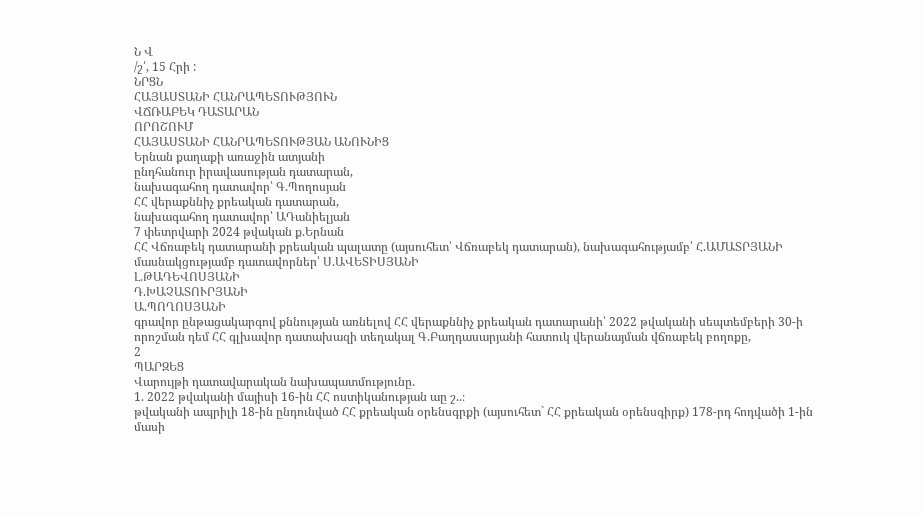Ն Վ
/շ՛, 15 Հրի :
ՆՐՑՆ
ՀԱՅԱՍՏԱՆԻ ՀԱՆՐԱՊԵՏՈՒԹՅՈՒՆ
ՎՃՌԱԲԵԿ ԴԱՏԱՐԱՆ
ՈՐՈՇՈՒՄ
ՀԱՅԱՍՏԱՆԻ ՀԱՆՐԱՊԵՏՈՒԹՅԱՆ ԱՆՈՒՆԻՑ
Երնան քաղաքի առաջին ատյանի
ընդհանուր իրավասության դատարան,
նախագահող դատավոր՝ Գ.Պողոսյան
ՀՀ վերաքննիչ քրեական դատարան,
նախագահող դատավոր՝ ԱԴանիելյան
7 փետրվարի 2024 թվական ք.Երնան
ՀՀ Վճռաբեկ դատարանի քրեական պալատը (այսուհետ՝ Վճռաբեկ դատարան), նախագահությամբ՝ Հ.ԱՄԱՏՐՅԱՆԻ
մասնակցությամբ դատավորներ՝ Ս.ԱՎԵՏԻՍՅԱՆԻ
Լ.ԹԱԴԵՎՈՍՅԱՆԻ
Դ.ԽԱՉԱՏՈՒՐՅԱՆԻ
Ա.ՊՈՂՈՍՅԱՆԻ
գրավոր ընթացակարգով քննության առնելով ՀՀ վերաքննիչ քրեական դատարանի՝ 2022 թվականի սեպտեմբերի 30-ի որոշման դեմ ՀՀ գլխավոր դատախազի տեղակալ Գ.Բաղդասարյանի հատուկ վերանայման վճռաբեկ բողոքը,
2
ՊԱՐԶԵՑ
Վարույթի դատավարական նախապատմությունը.
1. 2022 թվականի մայիսի 16-ին ՀՀ ոստիկանության աը շ..։
թվականի ապրիլի 18-ին ընդունված ՀՀ քրեական օրենսգրքի (այսուհետ` ՀՀ քրեական օրենսգիրք) 178-րդ հոդվածի 1-ին մասի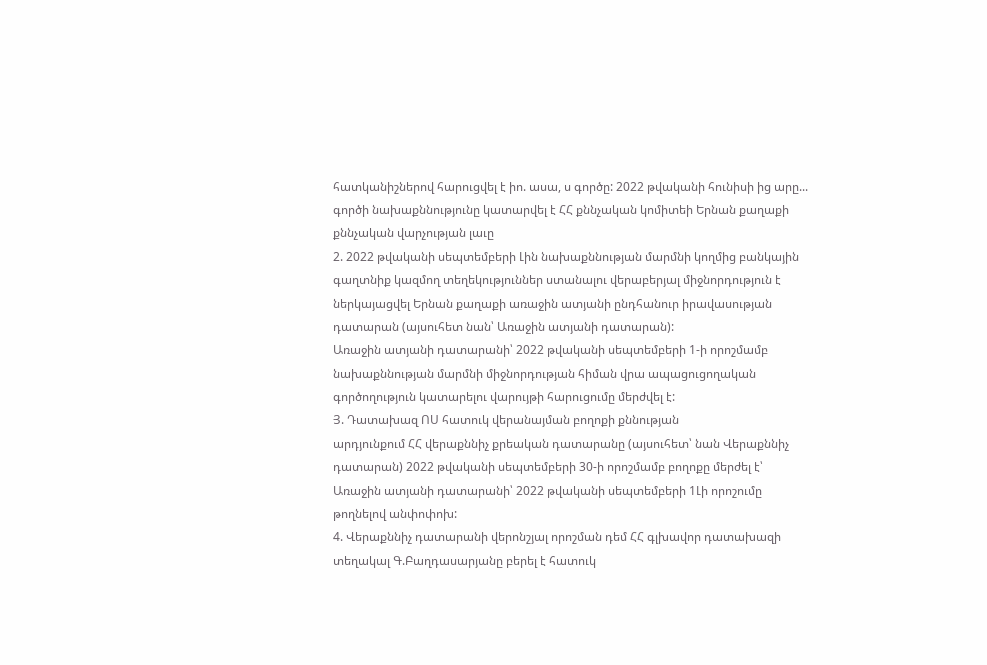հատկանիշներով հարուցվել է իո. ասա, ս գործը: 2022 թվականի հունիսի ից արը...
գործի նախաքննությունը կատարվել է ՀՀ քննչական կոմիտեի Երնան քաղաքի քննչական վարչության լաւը
2. 2022 թվականի սեպտեմբերի Լին նախաքննության մարմնի կողմից բանկային գաղտնիք կազմող տեղեկություններ ստանալու վերաբերյալ միջնորդություն է ներկայացվել Երնան քաղաքի առաջին ատյանի ընդհանուր իրավասության դատարան (այսուհետ նան՝ Առաջին ատյանի դատարան):
Առաջին ատյանի դատարանի՝ 2022 թվականի սեպտեմբերի 1-ի որոշմամբ նախաքննության մարմնի միջնորդության հիման վրա ապացուցողական գործողություն կատարելու վարույթի հարուցումը մերժվել է:
Յ. Դատախազ ՈՍ հատուկ վերանայման բողոքի քննության
արդյունքում ՀՀ վերաքննիչ քրեական դատարանը (այսուհետ՝ նան Վերաքննիչ դատարան) 2022 թվականի սեպտեմբերի 30-ի որոշմամբ բողոքը մերժել է՝ Առաջին ատյանի դատարանի՝ 2022 թվականի սեպտեմբերի 1Լի որոշումը թողնելով անփոփոխ:
4. Վերաքննիչ դատարանի վերոնշյալ որոշման դեմ ՀՀ գլխավոր դատախազի տեղակալ Գ.Բաղդասարյանը բերել է հատուկ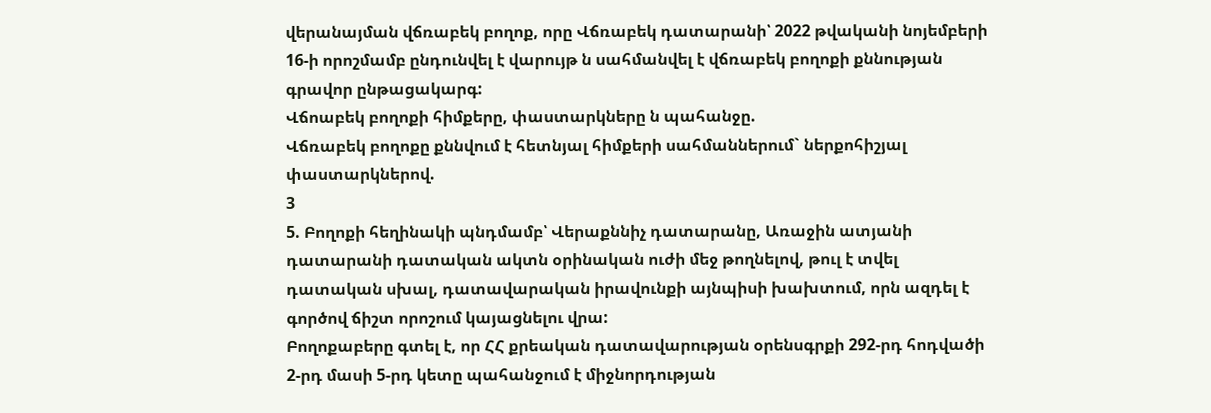վերանայման վճռաբեկ բողոք, որը Վճռաբեկ դատարանի՝ 2022 թվականի նոյեմբերի 16-ի որոշմամբ ընդունվել է վարույթ ն սահմանվել է վճռաբեկ բողոքի քննության գրավոր ընթացակարգ:
Վճոաբեկ բողոքի հիմքերը, փաստարկները ն պահանջը.
Վճռաբեկ բողոքը քննվում է հետնյալ հիմքերի սահմաններում` ներքոհիշյալ փաստարկներով.
3
5. Բողոքի հեղինակի պնդմամբ՝ Վերաքննիչ դատարանը, Առաջին ատյանի դատարանի դատական ակտն օրինական ուժի մեջ թողնելով, թուլ է տվել դատական սխալ, դատավարական իրավունքի այնպիսի խախտում, որն ազդել է գործով ճիշտ որոշում կայացնելու վրա:
Բողոքաբերը գտել է, որ ՀՀ քրեական դատավարության օրենսգրքի 292-րդ հոդվածի 2-րդ մասի 5-րդ կետը պահանջում է միջնորդության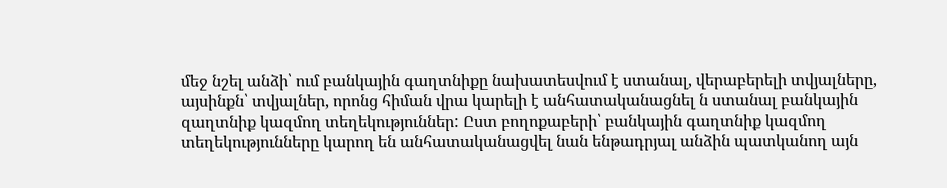մեջ նշել անձի՝ ում բանկային գաղտնիքը նախատեսվում է ստանալ, վերաբերելի տվյալները, այսինքն՝ տվյալներ, որոնց հիման վրա կարելի է անհատականացնել ն ստանալ բանկային զաղտնիք կազմող տեղեկություններ: Ըստ բողոքաբերի՝ բանկային գաղտնիք կազմող տեղեկությունները կարող են անհատականացվել նան ենթադրյալ անձին պատկանող այն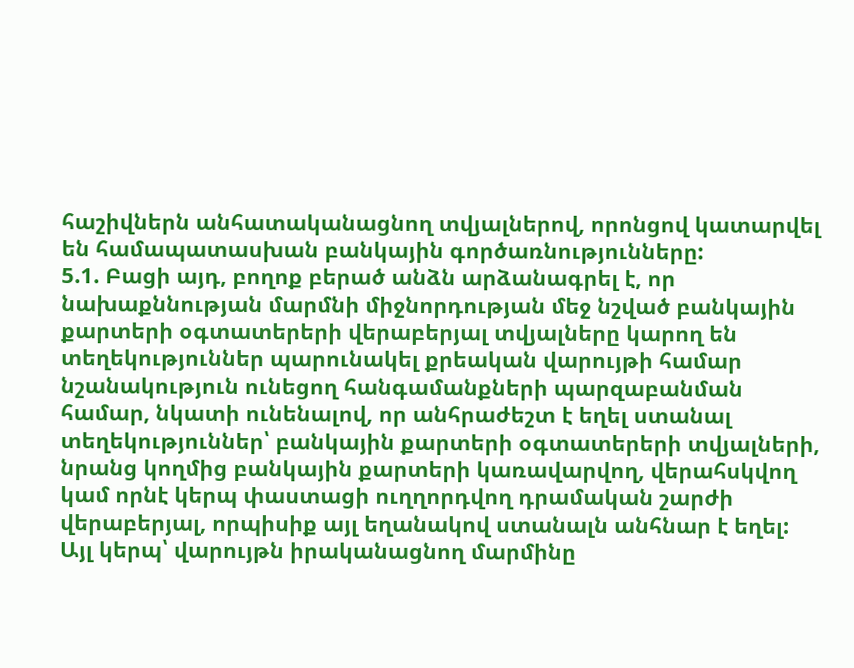հաշիվներն անհատականացնող տվյալներով, որոնցով կատարվել են համապատասխան բանկային գործառնությունները:
5.1. Բացի այդ, բողոք բերած անձն արձանագրել է, որ նախաքննության մարմնի միջնորդության մեջ նշված բանկային քարտերի օգտատերերի վերաբերյալ տվյալները կարող են տեղեկություններ պարունակել քրեական վարույթի համար նշանակություն ունեցող հանգամանքների պարզաբանման համար, նկատի ունենալով, որ անհրաժեշտ է եղել ստանալ տեղեկություններ՝ բանկային քարտերի օգտատերերի տվյալների, նրանց կողմից բանկային քարտերի կառավարվող, վերահսկվող կամ որնէ կերպ փաստացի ուղղորդվող դրամական շարժի վերաբերյալ, որպիսիք այլ եղանակով ստանալն անհնար է եղել:
Այլ կերպ՝ վարույթն իրականացնող մարմինը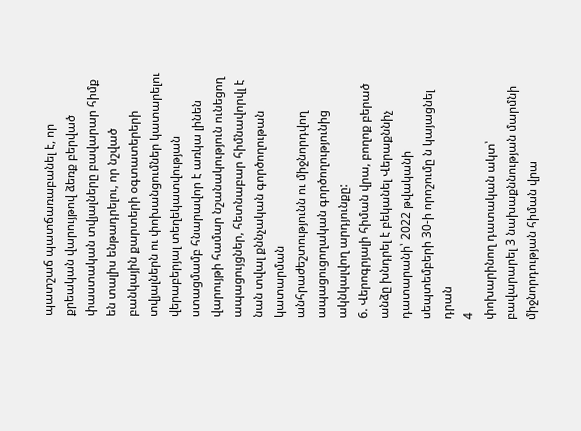պատշաճ պատճառաբանել է, որ քրեական վարույթով ձեռք բերված փաստական տվյալները բավարար հիմք են տալիս ենթադրելու, որ նշված բանկային քարտերի օգտատերերի տվյալներն ու փոխանցումներ կատարելու վերաբերյալ տեղեկատվության ստացմամբ հնարավոր է առկա լինեն վարույթի համար նշանակություն ունեցող ապացույցներ, հետնաբար հիմնավորվլ է նան տվալ քննչական գործողութան կատարման
անհրաժեշտությունն ու միջնորդվող ապացուցողական գործողությունից ակնկալվող արդյունքը:
6. Վերոգրյալի հիման վրա, բողոք բերած անձը խնդրել է բեկանել Վերաքննիչ դատարանի՝ 2022 թվականի սեպտեմբերի 30-ի որոշումը ն կայացնել դրան
4
փոխարինող դատական ակտ՝ բավարարել 3 նախաքննության մարմնի միջնորդության հիման վրա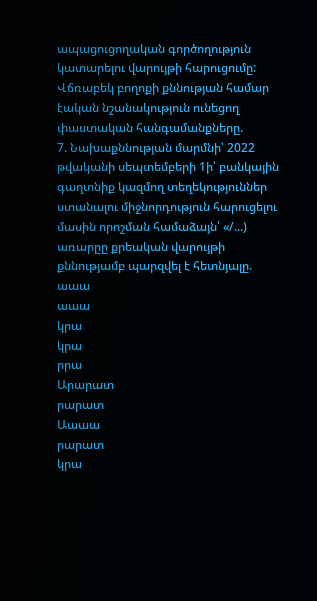ապացուցողական գործողություն կատարելու վարույթի հարուցումը:
Վճռաբեկ բողոքի քննության համար էական նշանակություն ունեցող փաստական հանգամանքները.
7. Նախաքննության մարմնի՝ 2022 թվականի սեպտեմբերի 1ի՝ բանկային գաղտնիք կազմող տեղեկություններ ստանալու միջնորդություն հարուցելու մասին որոշման համաձայն՝ «/...) առարըը քրեական վարույթի քննությամբ պարզվել է հետնյալը.
աաա
աաա
կրա
կրա
րրա
Արարատ
րարատ
Աաաա
րարատ
կրա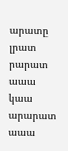արատը
լրատ
րարատ
աաա
կաա
արարատ
աաա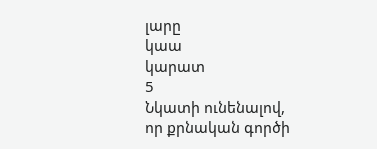լարը
կաա
կարատ
5
Նկատի ունենալով, որ քրնական գործի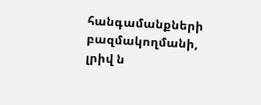հանգամանքների բազմակողմանի, լրիվ ն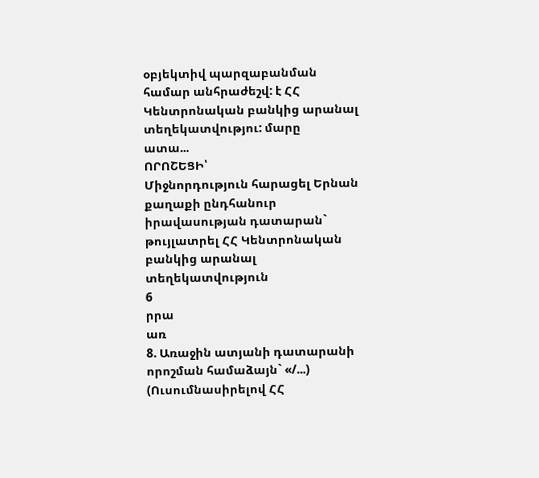օբյեկտիվ պարզաբանման համար անհրաժեշվ: է ՀՀ Կենտրոնական բանկից արանալ տեղեկատվությու: մարը
ատա...
ՈՐՈՇԵՑԻ՝
Միջնորդություն հարացել Երնան քաղաքի ընդհանուր իրավասության դատարան` թույլատրել ՀՀ Կենտրոնական բանկից արանալ տեղեկատվություն
6
րրա
առ
8. Առաջին ատյանի դատարանի որոշման համաձայն` «/...) (Ուսումնասիրելով ՀՀ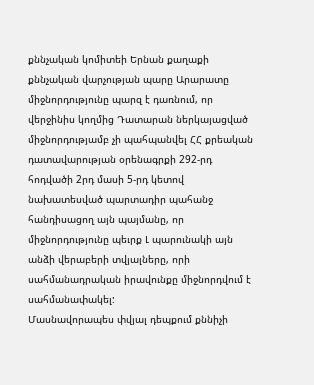քննչական կոմիտեի Երնան քաղաքի քննչական վարչության պարը Արարատը
միջնորդությունը պարզ է դառնում, որ վերջինիս կողմից Դատարան ներկայացված միջնորդությամբ չի պահպանվել ՀՀ քրեական դատավարության օրենագրքի 292-րդ հոդվածի 2րդ մասի 5-րդ կետով նախատեսված պարտադիր պահանջ
հանդիսացող այն պայմանը, որ միջնորդությունը պեւրք Լ պարունակի այն անձի վերաբերի տվյալները, որի սահմանադրական իրավունքը միջնորդվում է սահմանափակել:
Մասնավորապես փվյալ դեպքում քննիչի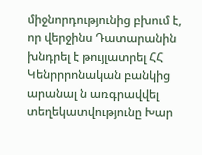միջնորդությունից բխում է, որ վերջինս Դատարանին խնդրել է թույլատրել ՀՀ Կենրրրոնական բանկից արանալ ն առգրավվել տեղեկատվությունը Խար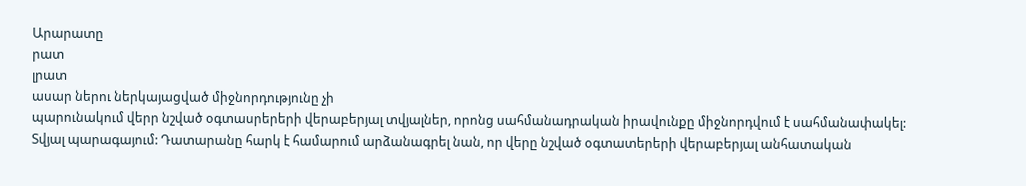Արարատը
րատ
լրատ
ասար ներու ներկայացված միջնորդությունը չի
պարունակում վերր նշված օգտասրերերի վերաբերյալ տվյալներ, որոնց սահմանադրական իրավունքը միջնորդվում է սահմանափակել:
Տվյալ պարագայում: Դատարանը հարկ է համարում արձանագրել նան, որ վերը նշված օգտատերերի վերաբերյալ անհատական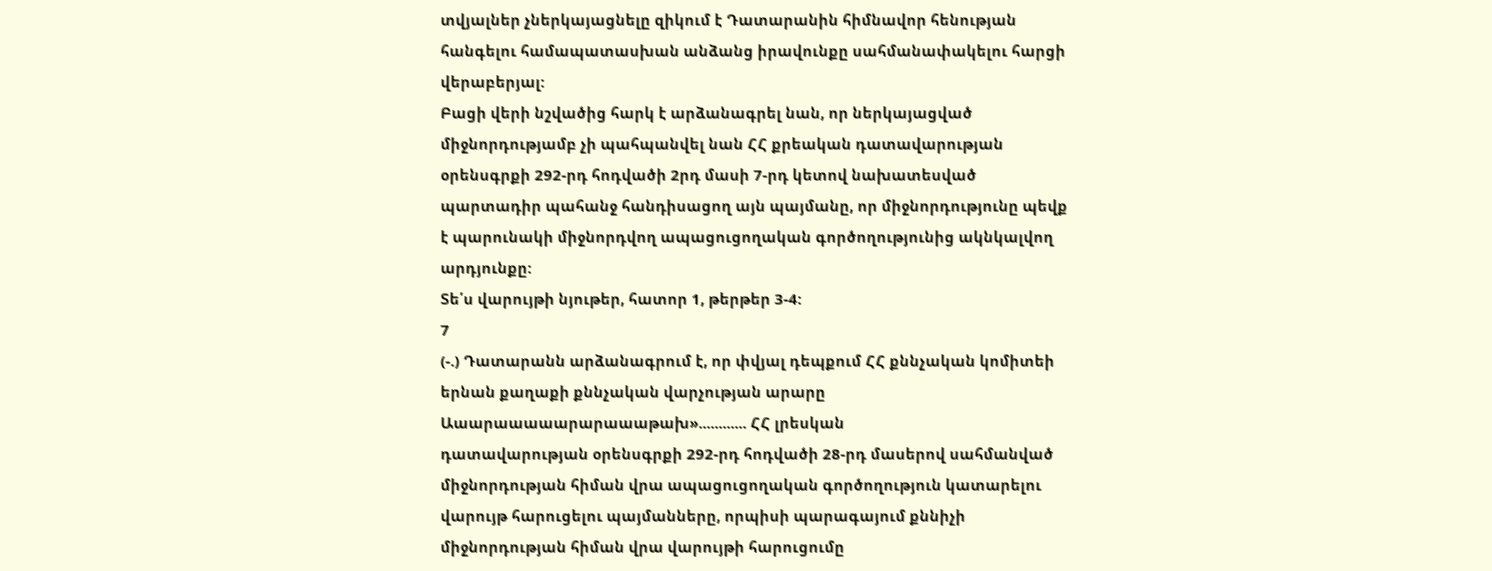տվյալներ չներկայացնելը զիկում է Դատարանին հիմնավոր հենության հանգելու համապատասխան անձանց իրավունքը սահմանափակելու հարցի վերաբերյալ:
Բացի վերի նշվածից հարկ է արձանագրել նան, որ ներկայացված միջնորդությամբ չի պահպանվել նան ՀՀ քրեական դատավարության օրենսգրքի 292-րդ հոդվածի 2րդ մասի 7-րդ կետով նախատեսված պարտադիր պահանջ հանդիսացող այն պայմանը, որ միջնորդությունը պեվք է պարունակի միջնորդվող ապացուցողական գործողությունից ակնկալվող արդյունքը:
Տե՛ս վարույթի նյութեր, հատոր 1, թերթեր 3-4:
7
(-.) Դատարանն արձանագրում է, որ փվյալ դեպքում ՀՀ քննչական կոմիտեի երնան քաղաքի քննչական վարչության արարը
Աաարաաաաարարաաաթախ»............ ՀՀ լրեսկան
դատավարության օրենսգրքի 292-րդ հոդվածի 28-րդ մասերով սահմանված միջնորդության հիման վրա ապացուցողական գործողություն կատարելու վարույթ հարուցելու պայմանները, որպիսի պարագայում քննիչի միջնորդության հիման վրա վարույթի հարուցումը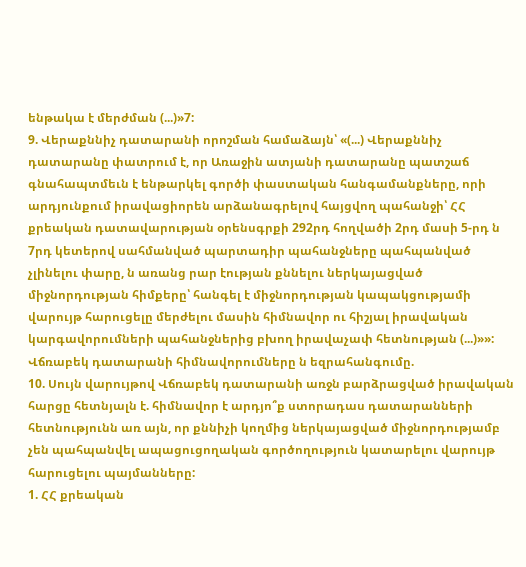ենթակա է մերժման (...)»7:
9. Վերաքննիչ դատարանի որոշման համաձայն՝ «(...) Վերաքննիչ դատարանը փատրում է, որ Առաջին ատյանի դատարանը պատշաճ գնահապտմեւն է ենթարկել գործի փաստական հանգամանքները, որի արդյունքում իրավացիորեն արձանագրելով հայցվող պահանջի՝ ՀՀ քրեական դատավարության օրենսգրքի 292րդ հողվածի 2րդ մասի 5-րդ ն 7րդ կետերով սահմանված պարտադիր պահանջները պահպանված չլինելու փարը, ն առանց րար էության քննելու ներկայացված միջնորդության հիմքերը՝ հանգել է միջնորդության կապակցությամի վարույթ հարուցելը մերժելու մասին հիմնավոր ու հիշյալ իրավական կարգավորումների պահանջներից բխող իրավաչափ հետնության (...)»»:
Վճռաբեկ դատարանի հիմնավորումները ն եզրահանգումը.
10. Սույն վարույթով Վճռաբեկ դատարանի առջն բարձրացված իրավական հարցը հետնյալն է. հիմնավոր է արդյո՞ք ստորադաս դատարանների հետնությունն առ այն, որ քննիչի կողմից ներկայացված միջնորդությամբ չեն պահպանվել ապացուցողական գործողություն կատարելու վարույթ հարուցելու պայմանները:
1. ՀՀ քրեական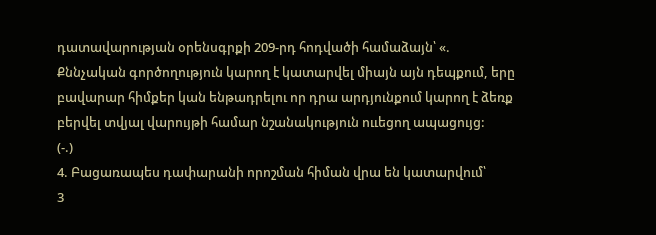դատավարության օրենսգրքի 209-րդ հոդվածի համաձայն՝ «. Քննչական գործողություն կարող է կատարվել միայն այն դեպքում, երը բավարար հիմքեր կան ենթադրելու որ դրա արդյունքում կարող է ձեռք բերվել տվյալ վարույթի համար նշանակություն ոււեցող ապացույց:
(-.)
4. Բացառապես դափարանի որոշման հիման վրա են կատարվում՝
3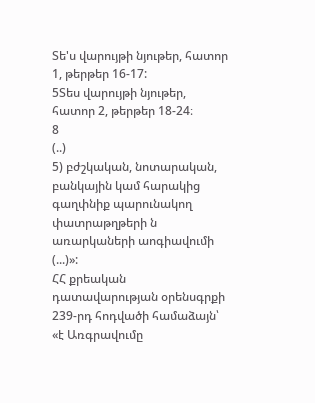Տե'ս վարույթի նյութեր, հատոր 1, թերթեր 16-17:
5Տես վարույթի նյութեր, հատոր 2, թերթեր 18-24։
8
(..)
5) բժշկական, նոտարական, բանկային կամ հարակից գաղփնիք պարունակող փատրաթղթերի ն առարկաների աոգիավումի (...)»:
ՀՀ քրեական դատավարության օրենսգրքի 239-րդ հոդվածի համաձայն՝ «է Առգրավումը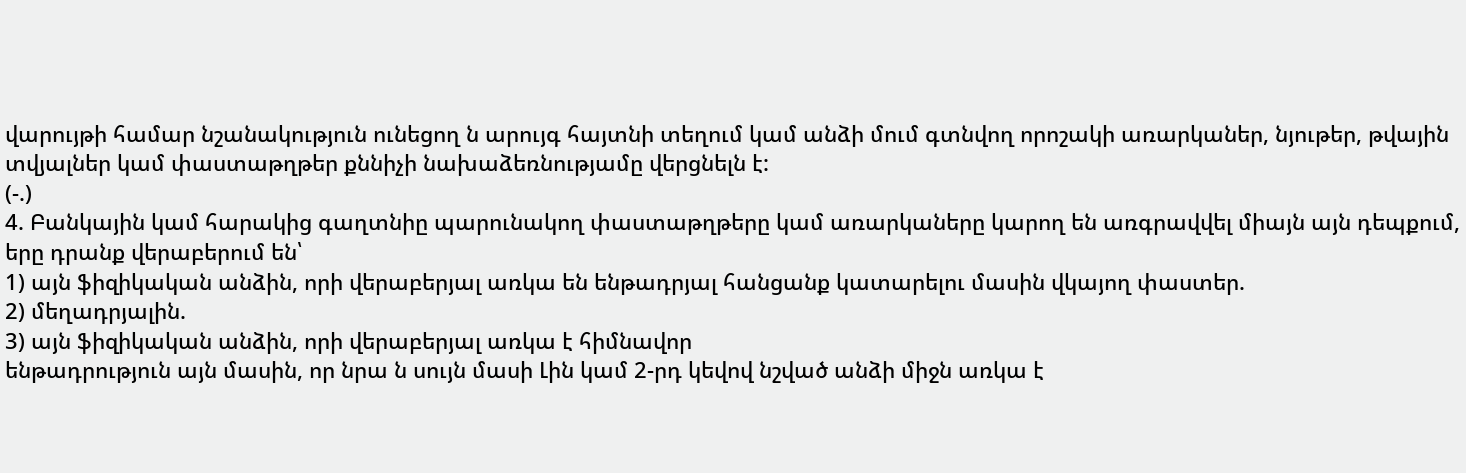վարույթի համար նշանակություն ունեցող ն արույգ հայտնի տեղում կամ անձի մում գտնվող որոշակի առարկաներ, նյութեր, թվային տվյալներ կամ փաստաթղթեր քննիչի նախաձեռնությամը վերցնելն է:
(-.)
4. Բանկային կամ հարակից գաղտնիը պարունակող փաստաթղթերը կամ առարկաները կարող են առգրավվել միայն այն դեպքում, երը դրանք վերաբերում են՝
1) այն ֆիզիկական անձին, որի վերաբերյալ առկա են ենթադրյալ հանցանք կատարելու մասին վկայող փաստեր.
2) մեղադրյալին.
3) այն ֆիզիկական անձին, որի վերաբերյալ առկա է հիմնավոր
ենթադրություն այն մասին, որ նրա ն սույն մասի Լին կամ 2-րդ կեվով նշված անձի միջն առկա է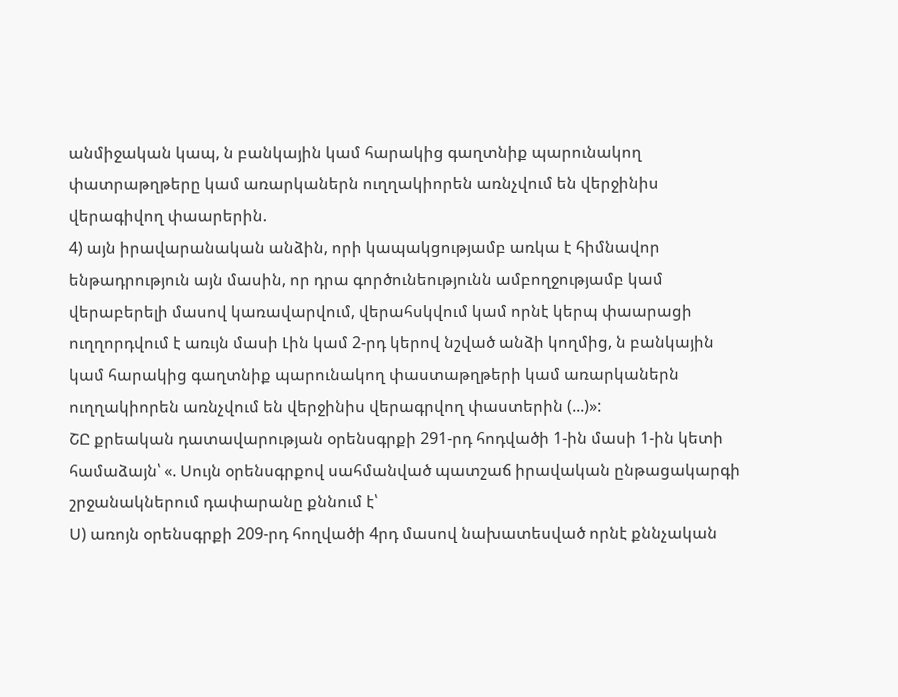անմիջական կապ, ն բանկային կամ հարակից գաղտնիք պարունակող փատրաթղթերը կամ առարկաներն ուղղակիորեն առնչվում են վերջինիս վերագիվող փաարերին.
4) այն իրավարանական անձին, որի կապակցությամբ առկա է հիմնավոր ենթադրություն այն մասին, որ դրա գործունեությունն ամբողջությամբ կամ վերաբերելի մասով կառավարվում, վերահսկվում կամ որնէ կերպ փաարացի ուղղորդվում է առւյն մասի Լին կամ 2-րդ կերով նշված անձի կողմից, ն բանկային կամ հարակից գաղտնիք պարունակող փաստաթղթերի կամ առարկաներն ուղղակիորեն առնչվում են վերջինիս վերագրվող փաստերին (...)»:
ՇԸ քրեական դատավարության օրենսգրքի 291-րդ հոդվածի 1-ին մասի 1-ին կետի համաձայն՝ «. Սույն օրենսգրքով սահմանված պատշաճ իրավական ընթացակարգի շրջանակներում դափարանը քննում է՝
Ս) առոյն օրենսգրքի 209-րդ հողվածի 4րդ մասով նախատեսված որնէ քննչական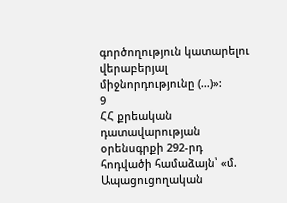գործողություն կատարելու վերաբերյալ միջնորդությունը (...)»:
9
ՀՀ քրեական դատավարության օրենսգրքի 292-րդ հոդվածի համաձայն՝ «մ. Ապացուցողական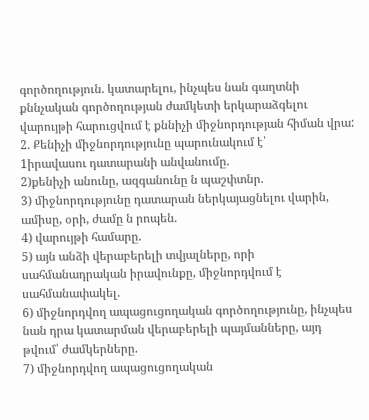գործողություն. կատարելու, ինչպես նան գաղտնի քննչական գործողության ժամկետի երկարաձգելու վարույթի հարուցվում է քննիչի միջնորդության հիման վրա:
2. Քենիչի միջնորդությունը պարունակում է՝
1իրավասու դատարանի անվանումը.
2)քենիչի անունը, ազգանունը ն պաշփտնր.
3) միջնորդությունը դատարան ներկայացնելու վարին, ամիսը, օրի, ժամը ն րոպեն.
4) վարույթի համարը.
5) այն անձի վերաբերելի տվյալները, որի սահմանադրական իրավունքը, միջնորդվում է սահմանափակել.
6) միջնորդվող ապացուցողական գործողությունը, ինչպես նան դրա կատարման վերաբերելի պայմանները, այդ թվում՝ ժամկերները.
7) միջնորդվող ապացուցողական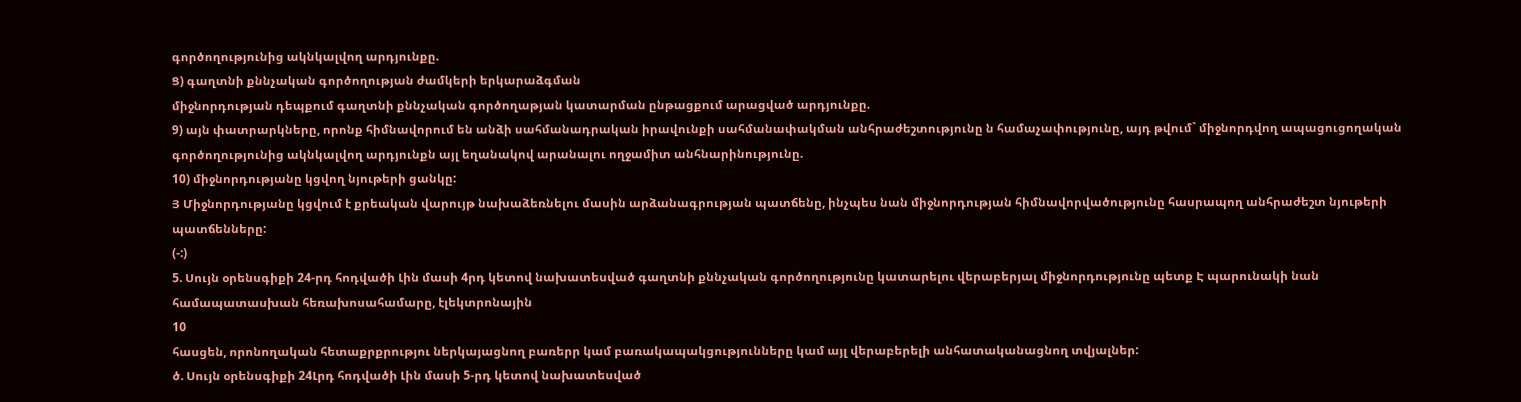գործողությունից ակնկալվող արդյունքը.
Ց) գաղտնի քննչական գործողության ժամկերի երկարաձգման
միջնորդության դեպքում գաղտնի քննչական գործողաթյան կատարման ընթացքում արացված արդյունքը.
9) այն փատրարկները, որոնք հիմնավորում են անձի սահմանադրական իրավունքի սահմանափակման անհրաժեշտությունը ն համաչափությունը, այդ թվում` միջնորդվող ապացուցողական գործողությունից ակնկալվող արդյունքն այլ եղանակով արանալու ողջամիտ անհնարինությունը.
10) միջնորդությանը կցվող նյութերի ցանկը:
Յ Միջնորդությանը կցվում է քրեական վարույթ նախաձեռնելու մասին արձանագրության պատճենը, ինչպես նան միջնորդության հիմնավորվածությունը հասրապող անհրաժեշտ նյութերի պատճենները:
(-:)
5. Սույն օրենսգիքի 24-րդ հոդվածի Լին մասի 4րդ կետով նախատեսված գաղտնի քննչական գործողությունը կատարելու վերաբերյալ միջնորդությունը պետք Է պարունակի նան համապատասխան հեռախոսահամարը, էլեկտրոնային
10
հասցեն, որոնողական հետաքրքրությու ներկայացնող բառերր կամ բառակապակցությունները կամ այլ վերաբերելի անհատականացնող տվյալներ:
ծ. Սույն օրենսգիքի 24Լրդ հոդվածի Լին մասի 5-րդ կետով նախատեսված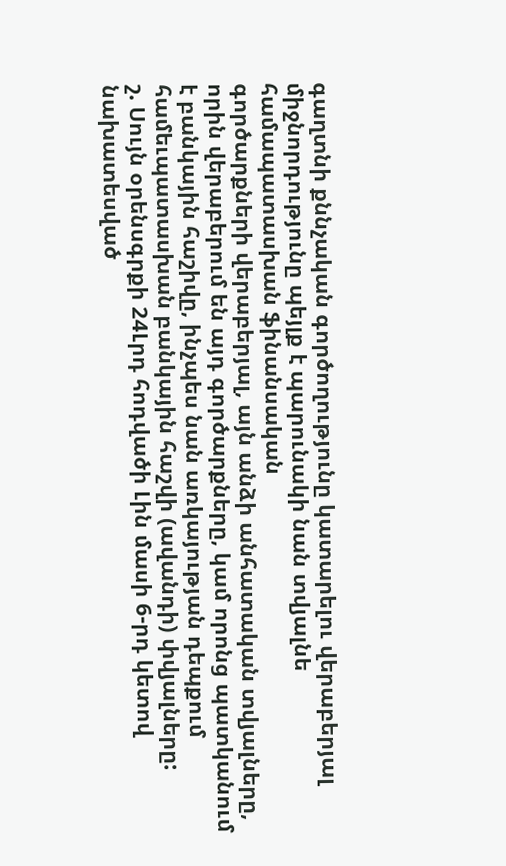գաղտնի քննչական գործողությունը կատարելու վերաբերյալ միջնորդությունը պեյլք է պարունակի նան տվյալնե համապատասխան ֆինանսական
գործարքների վերաբերյալ, այն անձի անհատական տվյալները, որին վերաբերում են այդ գործարքները, կամ որոնց պատկանում է բանկային հաշիվը, ինչպես նան առկայության դեպքում համեւպատասխան բանկային հաշվի (ավանդի) փվյալները:
շ. Սույն օրենսգրքի 24Լրդ հոդվածի Լին մասի 6-րդ կետով նախատեսված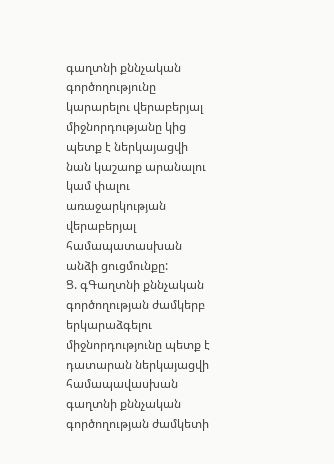գաղտնի քննչական գործողությունը կարարելու վերաբերյալ միջնորդությանը կից պետք է ներկայացվի նան կաշաոք արանալու կամ փալու առաջարկության վերաբերյալ համապատասխան անձի ցուցմունքը:
Ց. գԳաղտնի քննչական գործողության ժամկերբ երկարաձգելու
միջնորդությունը պետք է դատարան ներկայացվի համապավասխան գաղտնի քննչական գործողության ժամկետի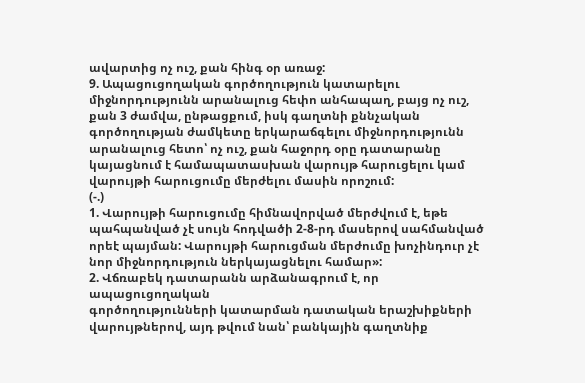ավարտից ոչ ուշ, քան հինգ օր առաջ:
9. Ապացուցողական գործողություն կատարելու միջնորդությունն արանալուց հեփո անհապաղ, բայց ոչ ուշ, քան 3 ժամվա, ընթացքում, իսկ գաղտնի քննչական գործողության ժամկետը երկարաճգելու միջնորդությունն արանալուց հետո՝ ոչ ուշ, քան հաջորդ օրը դատարանը կայացնում է համապատասխան վարույթ հարուցելու կամ վարույթի հարուցումը մերժելու մասին որոշում:
(-.)
1. Վարույթի հարուցումը հիմնավորված մերժվում է, եթե պահպանված չէ սույն հոդվածի 2-8-րդ մասերով սահմանված որեէ պայման: Վարույթի հարուցման մերժումը խոչինդուր չէ նոր միջնորդություն ներկայացնելու համար»:
2. Վճռաբեկ դատարանն արձանագրում է, որ ապացուցողական
գործողությունների կատարման դատական երաշխիքների վարույթներով, այդ թվում նան՝ բանկային գաղտնիք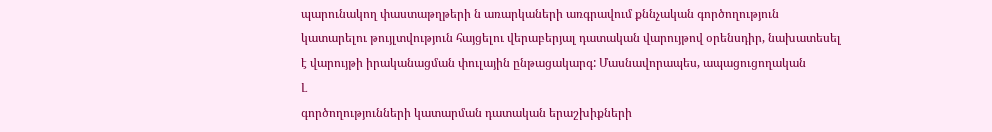պարունակող փաստաթղթերի ն առարկաների առգրավում քննչական գործողություն կատարելու թույլտվություն հայցելու վերաբերյալ դատական վարույթով օրենսդիր, նախատեսել է վարույթի իրականացման փուլային ընթացակարգ: Մասնավորապես, ապացուցողական
Լ
գործողությունների կատարման դատական երաշխիքների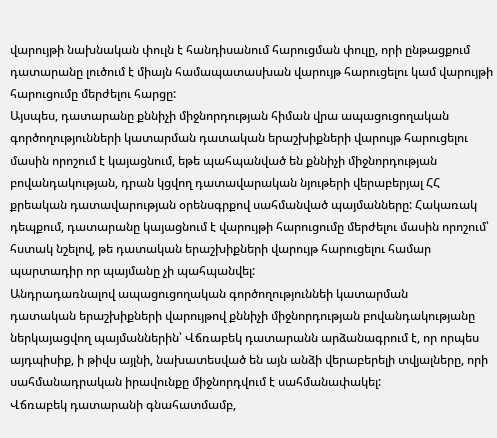վարույթի նախնական փուլն է հանդիսանում հարուցման փուլը, որի ընթացքում դատարանը լուծում է միայն համապատասխան վարույթ հարուցելու կամ վարույթի հարուցումը մերժելու հարցը:
Այսպես, դատարանը քննիչի միջնորդության հիման վրա ապացուցողական գործողությունների կատարման դատական երաշխիքների վարույթ հարուցելու մասին որոշում է կայացնում, եթե պահպանված են քննիչի միջնորդության բովանդակության, դրան կցվող դատավարական նյութերի վերաբերյալ ՀՀ քրեական դատավարության օրենսգրքով սահմանված պայմանները: Հակառակ դեպքում, դատարանը կայացնում է վարույթի հարուցումը մերժելու մասին որոշում՝ հստակ նշելով, թե դատական երաշխիքների վարույթ հարուցելու համար պարտադիր որ պայմանը չի պահպանվել:
Անդրադառնալով ապացուցողական գործողություննեի կատարման
դատական երաշխիքների վարույթով քննիչի միջնորդության բովանդակությանը ներկայացվող պայմաններին՝ Վճռաբեկ դատարանն արձանագրում է, որ որպես այդպիսիք, ի թիվս այլնի, նախատեսված են այն անձի վերաբերելի տվյալները, որի սահմանադրական իրավունքը միջնորդվում է սահմանափակել:
Վճռաբեկ դատարանի գնահատմամբ,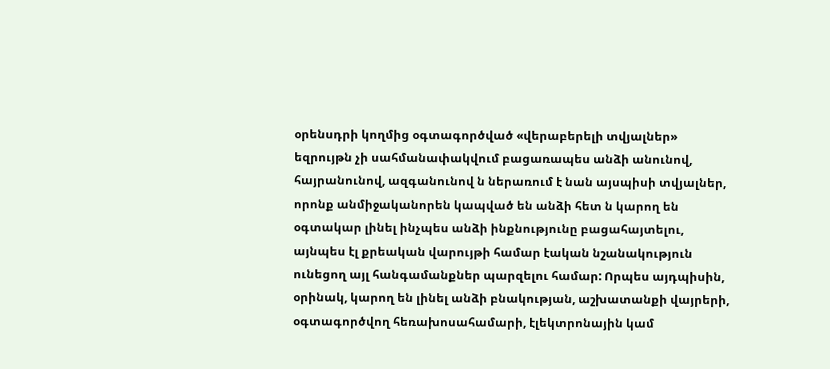օրենսդրի կողմից օգտագործված «վերաբերելի տվյալներ» եզրույթն չի սահմանափակվում բացառապես անձի անունով, հայրանունով, ազգանունով ն ներառում է նան այսպիսի տվյալներ, որոնք անմիջականորեն կապված են անձի հետ ն կարող են օգտակար լինել ինչպես անձի ինքնությունը բացահայտելու, այնպես էլ քրեական վարույթի համար էական նշանակություն ունեցող այլ հանգամանքներ պարզելու համար: Որպես այդպիսին, օրինակ, կարող են լինել անձի բնակության, աշխատանքի վայրերի, օգտագործվող հեռախոսահամարի, էլեկտրոնային կամ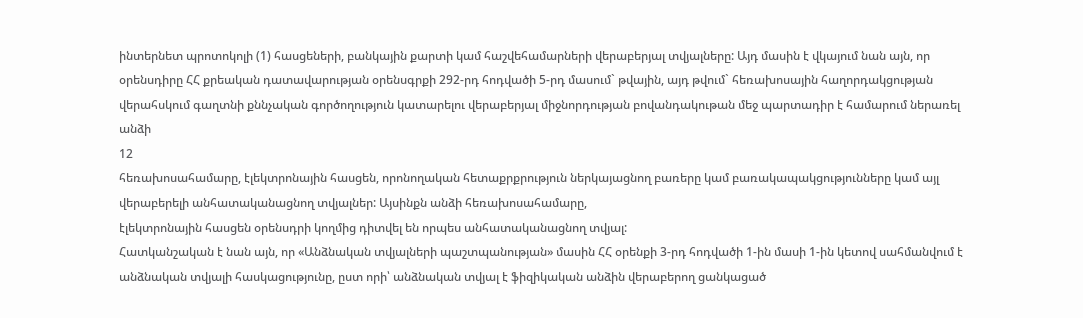ինտերնետ պրոտոկոլի (1) հասցեների, բանկային քարտի կամ հաշվեհամարների վերաբերյալ տվյալները: Այդ մասին է վկայում նան այն, որ օրենսդիրը ՀՀ քրեական դատավարության օրենսգրքի 292-րդ հոդվածի 5-րդ մասում` թվային, այդ թվում` հեռախոսային հաղորդակցության վերահսկում գաղտնի քննչական գործողություն կատարելու վերաբերյալ միջնորդության բովանդակութան մեջ պարտադիր է համարում ներառել անձի
12
հեռախոսահամարը, էլեկտրոնային հասցեն, որոնողական հետաքրքրություն ներկայացնող բառերը կամ բառակապակցությունները կամ այլ վերաբերելի անհատականացնող տվյալներ: Այսինքն անձի հեռախոսահամարը,
էլեկտրոնային հասցեն օրենսդրի կողմից դիտվել են որպես անհատականացնող տվյալ:
Հատկանշական է նան այն, որ «Անձնական տվյալների պաշտպանության» մասին ՀՀ օրենքի 3-րդ հոդվածի 1-ին մասի 1-ին կետով սահմանվում է անձնական տվյալի հասկացությունը, ըստ որի՝ անձնական տվյալ է ֆիզիկական անձին վերաբերող ցանկացած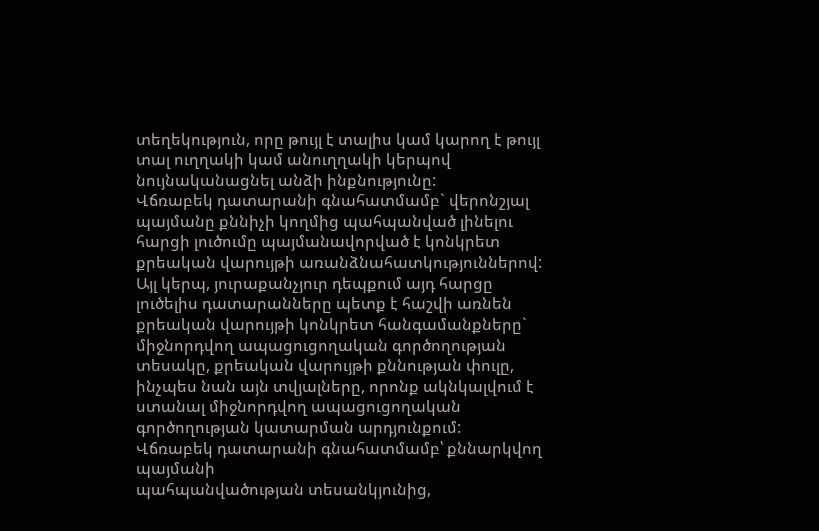տեղեկություն, որը թույլ է տալիս կամ կարող է թույլ տալ ուղղակի կամ անուղղակի կերպով նույնականացնել անձի ինքնությունը:
Վճռաբեկ դատարանի գնահատմամբ` վերոնշյալ պայմանը քննիչի կողմից պահպանված լինելու հարցի լուծումը պայմանավորված է կոնկրետ քրեական վարույթի առանձնահատկություններով: Այլ կերպ, յուրաքանչյուր դեպքում այդ հարցը լուծելիս դատարանները պետք է հաշվի առնեն քրեական վարույթի կոնկրետ հանգամանքները` միջնորդվող ապացուցողական գործողության տեսակը, քրեական վարույթի քննության փուլը, ինչպես նան այն տվյալները, որոնք ակնկալվում է ստանալ միջնորդվող ապացուցողական գործողության կատարման արդյունքում:
Վճռաբեկ դատարանի գնահատմամբ՝ քննարկվող պայմանի
պահպանվածության տեսանկյունից,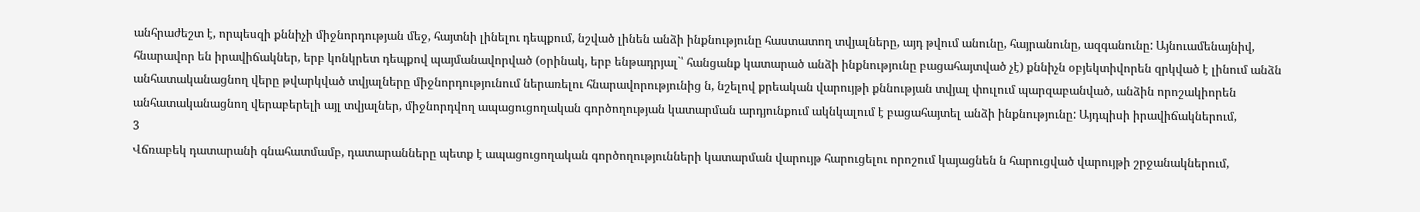անհրաժեշտ է, որպեսզի քննիչի միջնորդության մեջ, հայտնի լինելու դեպքում, նշված լինեն անձի ինքնությունը հաստատող տվյալները, այդ թվում անունը, հայրանունը, ազգանունը: Այնուամենայնիվ, հնարավոր են իրավիճակներ, երբ կոնկրետ դեպքով պայմանավորված (օրինակ, երբ ենթադրյալ`՝ հանցանք կատարած անձի ինքնությունը բացահայտված չէ) քննիչն օբյեկտիվորեն զրկված է լինում անձն անհատականացնող վերը թվարկված տվյալները միջնորդությունում ներառելու հնարավորությունից ն, նշելով քրեական վարույթի քննության տվյալ փուլում պարզաբանված, անձին որոշակիորեն անհատականացնող վերաբերելի այլ տվյալներ, միջնորդվող ապացուցողական գործողության կատարման արդյունքում ակնկալում է բացահայտել անձի ինքնությունը: Այդպիսի իրավիճակներում,
3
Վճռաբեկ դատարանի գնահատմամբ, դատարանները պետք է ապացուցողական գործողությունների կատարման վարույթ հարուցելու որոշում կայացնեն ն հարուցված վարույթի շրջանակներում,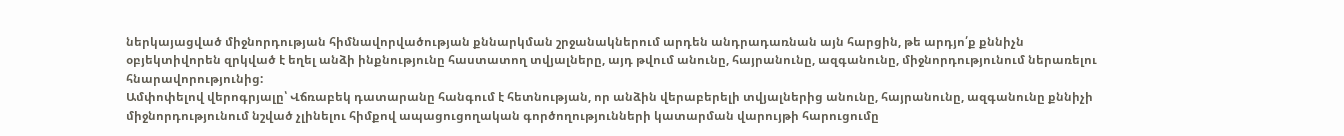ներկայացված միջնորդության հիմնավորվածության քննարկման շրջանակներում արդեն անդրադառնան այն հարցին, թե արդյո՛ք քննիչն օբյեկտիվորեն զրկված է եղել անձի ինքնությունը հաստատող տվյալները, այդ թվում անունը, հայրանունը, ազգանունը, միջնորդությունում ներառելու հնարավորությունից:
Ամփոփելով վերոգրյալը՝ Վճռաբեկ դատարանը հանգում է հետնության, որ անձին վերաբերելի տվյալներից անունը, հայրանունը, ազգանունը քննիչի միջնորդությունում նշված չլինելու հիմքով ապացուցողական գործողությունների կատարման վարույթի հարուցումը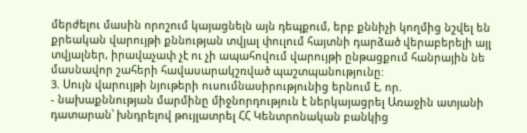մերժելու մասին որոշում կայացնելն այն դեպքում, երբ քննիչի կողմից նշվել են քրեական վարույթի քննության տվյալ փուլում հայտնի դարձած վերաբերելի այլ տվյալներ, իրավաչափ չէ ու չի ապահովում վարույթի ընթացքում հանրային նե մասնավոր շահերի հավասարակշռված պաշտպանությունը:
3. Սույն վարույթի նյութերի ուսումնասիրությունից երնում է, որ.
- նախաքննության մարմինը միջնորդություն է ներկայացրել Առաջին ատյանի դատարան՝ խնդրելով թույլատրել ՀՀ Կենտրոնական բանկից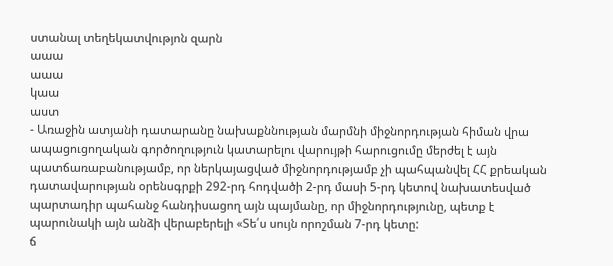ստանալ տեղեկատվությոն զարն
աաա
աաա
կաա
աստ
- Առաջին ատյանի դատարանը նախաքննության մարմնի միջնորդության հիման վրա ապացուցողական գործողություն կատարելու վարույթի հարուցումը մերժել է այն պատճառաբանությամբ, որ ներկայացված միջնորդությամբ չի պահպանվել ՀՀ քրեական դատավարության օրենսգրքի 292-րդ հոդվածի 2-րդ մասի 5-րդ կետով նախատեսված պարտադիր պահանջ հանդիսացող այն պայմանը, որ միջնորդությունը, պետք է պարունակի այն անձի վերաբերելի «Տե՛ս սույն որոշման 7-րդ կետը:
ճ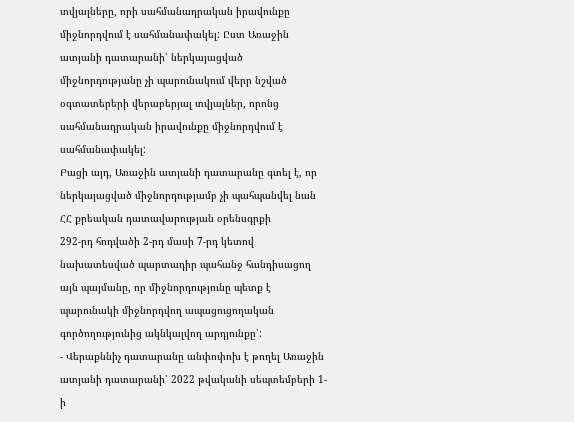տվյալները, որի սահմանադրական իրավունքը միջնորդվում է սահմանափակել: Ըստ Առաջին ատյանի դատարանի՝ ներկայացված միջնորդությանը չի պարունակում վերր նշված օգտատերերի վերաբերյալ տվյալներ, որոնց սահմանադրական իրավունքը միջնորդվում է սահմանափակել:
Բացի այդ, Առաջին ատյանի դատարանը գտել է, որ ներկայացված միջնորդությամբ չի պահպանվել նան ՀՀ քրեական դատավարության օրենսգրքի
292-րդ հոդվածի 2-րդ մասի 7-րդ կետով նախատեսված պարտադիր պահանջ հանդիսացող այն պայմանը, որ միջնորդությունը պետք է պարունակի միջնորդվող ապացուցողական գործողությունից ակնկալվող արդյունքը՝:
- Վերաքննիչ դատարանը անփոփոխ է թողել Առաջին ատյանի դատարանի՝ 2022 թվականի սեպտեմբերի 1-ի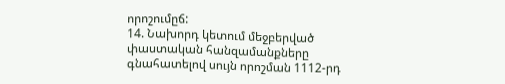որոշումըճ:
14. Նախորդ կետում մեջբերված փաստական հանզամանքները գնահատելով սույն որոշման 1112-րդ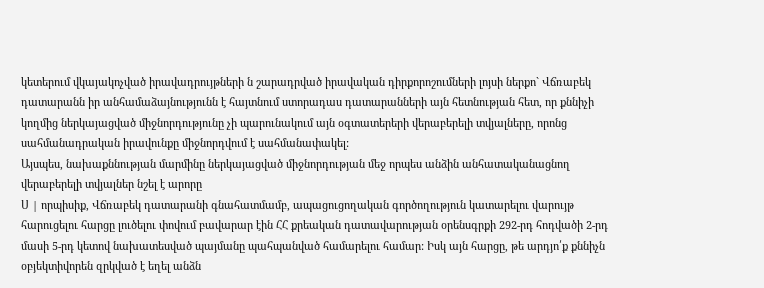կետերում վկայակոչված իրավադրույթների ն շարադրված իրավական դիրքորոշումների լոյսի ներքո` Վճռաբեկ դատարանն իր անհամաձայնությունն է հայտնում ստորադաս դատարանների այն հետնության հետ, որ քննիչի կողմից ներկայացված միջնորդությունը չի պարունակում այն օգտատերերի վերաբերելի տվյալները, որոնց սահմանադրական իրավունքը միջնորդվում է սահմանափակել:
Այսպես, նախաքննության մարմինը ներկայացված միջնորդության մեջ որպես անձին անհատականացնող վերաբերելի տվյալներ նշել է արորը
Ս | որպիսիք, Վճռաբեկ դատարանի գնահատմամբ, ապացուցողական գործողություն կատարելու վարույթ հարուցելու հարցը լուծելու փովում բավարար էին ՀՀ քրեական դատավարության օրենսգրքի 292-րդ հոդվածի 2-րդ մասի 5-րդ կետով նախատեսված պայմանը պահպանված համարելու համար: Իսկ այն հարցը, թե արդյո՛ք քննիչն օբյեկտիվորեն զրկված է եղել անձն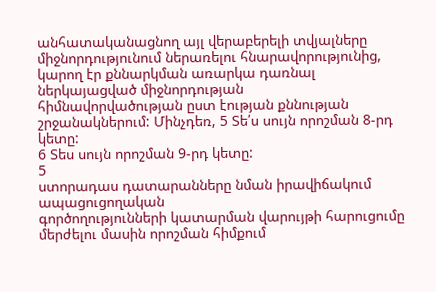անհատականացնող այլ վերաբերելի տվյալները միջնորդությունում ներառելու հնարավորությունից, կարող էր քննարկման առարկա դառնալ ներկայացված միջնորդության
հիմնավորվածության ըստ էության քննության շրջանակներում: Մինչդեռ, 5 Տե՛ս սույն որոշման 8-րդ կետը:
6 Տես սույն որոշման 9-րդ կետը:
5
ստորադաս դատարանները նման իրավիճակում ապացուցողական
գործողությունների կատարման վարույթի հարուցումը մերժելու մասին որոշման հիմքում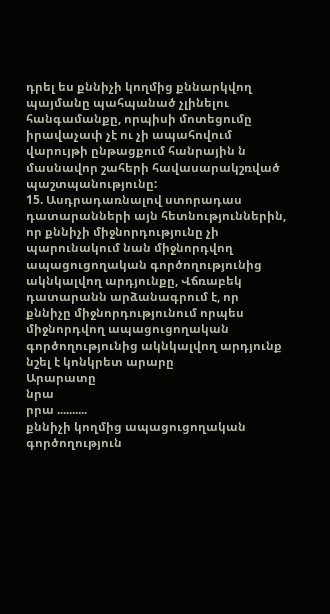դրել ես քննիչի կողմից քննարկվող պայմանը պահպանած չլինելու հանգամանքը, որպիսի մոտեցումը իրավաչափ չէ ու չի ապահովում վարույթի ընթացքում հանրային ն մասնավոր շահերի հավասարակշռված
պաշտպանությունը:
15. Ասդրադառնալով ստորադաս դատարանների այն հետնություններին, որ քննիչի միջնորդությունը չի պարունակում նան միջնորդվող ապացուցողական գործողությունից ակնկալվող արդյունքը, Վճռաբեկ դատարանն արձանագրում է, որ քննիչը միջնորդությունում որպես միջնորդվող ապացուցողական գործողությունից ակնկալվող արդյունք նշել է կոնկրետ արարը
Արարատը
նրա
րրա ..........
քննիչի կողմից ապացուցողական գործողություն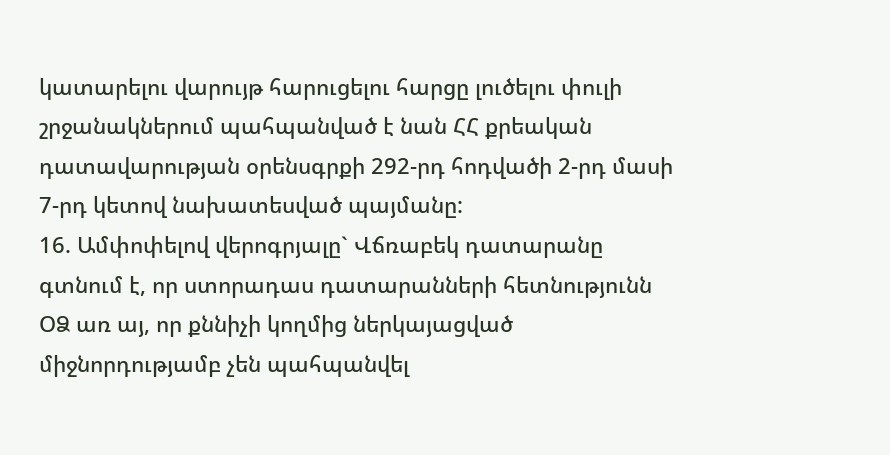կատարելու վարույթ հարուցելու հարցը լուծելու փուլի շրջանակներում պահպանված է նան ՀՀ քրեական դատավարության օրենսգրքի 292-րդ հոդվածի 2-րդ մասի 7-րդ կետով նախատեսված պայմանը:
16. Ամփոփելով վերոգրյալը` Վճռաբեկ դատարանը գտնում է, որ ստորադաս դատարանների հետնությունն ՕՁ առ այ, որ քննիչի կողմից ներկայացված միջնորդությամբ չեն պահպանվել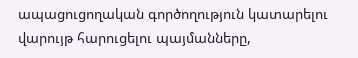ապացուցողական գործողություն կատարելու վարույթ հարուցելու պայմանները,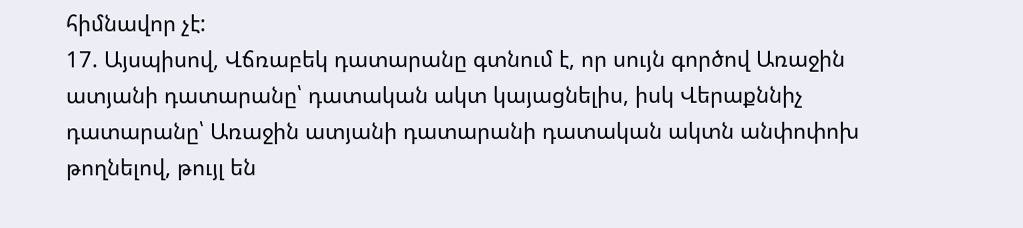հիմնավոր չէ:
17. Այսպիսով, Վճռաբեկ դատարանը գտնում է, որ սույն գործով Առաջին ատյանի դատարանը՝ դատական ակտ կայացնելիս, իսկ Վերաքննիչ դատարանը՝ Առաջին ատյանի դատարանի դատական ակտն անփոփոխ թողնելով, թույլ են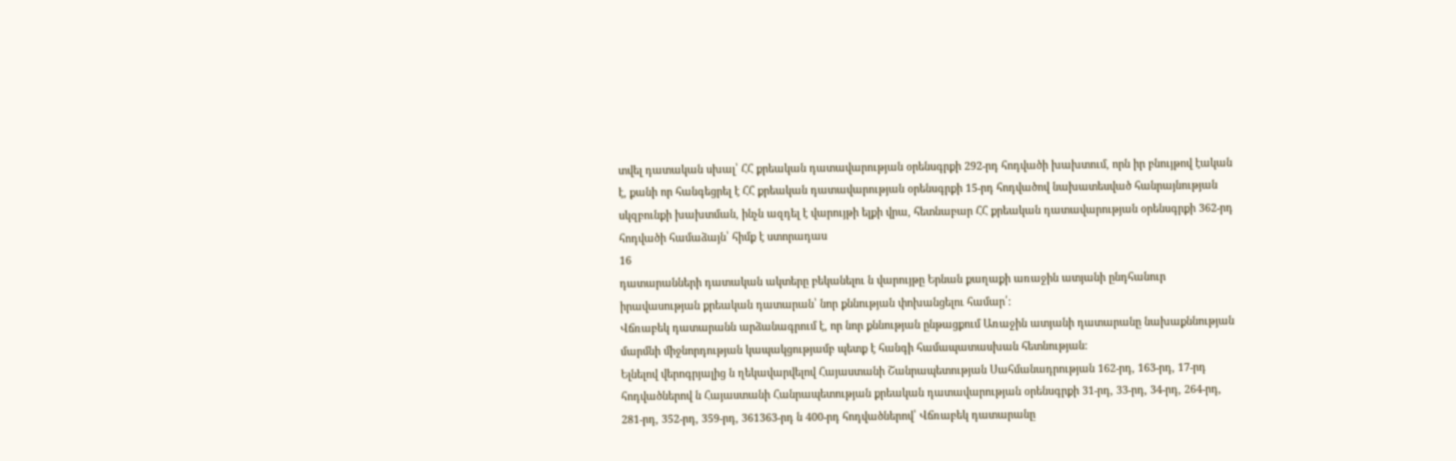տվել դատական սխալ՝ ՀՀ քրեական դատավարության օրենսգրքի 292-րդ հոդվածի խախտում, որն իր բնույթով էական է, քանի որ հանգեցրել է ՀՀ քրեական դատավարության օրենսգրքի 15-րդ հոդվածով նախատեսված հանրայնության սկզբունքի խախտման, ինչն ազդել է վարույթի ելքի վրա, հետնաբար ՀՀ քրեական դատավարության օրենսգրքի 362-րդ հոդվածի համաձայն՝ հիմք է ստորադաս
16
դատարանների դատական ակտերը բեկանելու ն վարույթը Երնան քաղաքի առաջին ատյանի ընդհանուր իրավասության քրեական դատարան՝ նոր քննության փոխանցելու համար՛:
Վճռաբեկ դատարանն արձանագրում է, որ նոր քննության ընթացքում Առաջին ատյանի դատարանը նախաքննության մարմնի միջնորդության կապակցությամբ պետք է հանգի համապատասխան հետնության:
Ելնելով վերոգրյալից ն ղեկավարվելով Հայաստանի Շանրապետության Սահմանադրության 162-րդ, 163-րդ, 17-րդ հոդվածներով ն Հայաստանի Հանրապետության քրեական դատավարության օրենսգրքի 31-րդ, 33-րդ, 34-րդ, 264-րդ, 281-րդ, 352-րդ, 359-րդ, 361363-րդ ն 400-րդ հոդվածներով՝ Վճռաբեկ դատարանը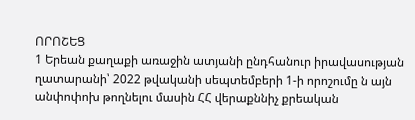ՈՐՈՇԵՑ
1 Երեան քաղաքի առաջին ատյանի ընդհանուր իրավասության ղատարանի՝ 2022 թվականի սեպտեմբերի 1-ի որոշումը ն այն անփոփոխ թողնելու մասին ՀՀ վերաքննիչ քրեական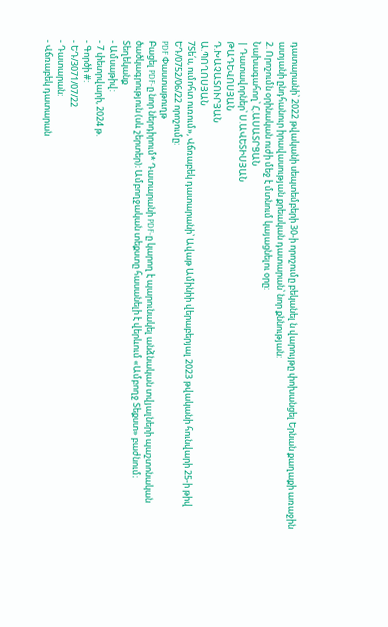դատարանի՝ 2022 թվականի սեպտեմբերի 30-ի որոշումը բեկանել ն վարույթը փոխանցել Երնան քաղաքի առաջին ատյանի ընդհանուր իրավասության քրեական դատարան՝ նոր քննության:
2. Որոշումն օրինական ուժի մեջ է մտնում կայացնելու օրը:
Նախագահող՝ Հ.ԱՍԱՏՐՑԱՆ
| Դատավորներ՝ Ս.ԱՎԵՏԻՍՅԱՆ
ԹԱԴԵՎՈՍՅԱՆ
Դ.ԽԱՉԱՏՈՒՐՅԱՆ
Ա.ՊՈՂՈՍՅԱՆ
7Տե՛ս, ումոհտ ուռում», Վճռաբեկ դատարանի՝ Ավաթ Ամինիի վերաբերյալ 2023 թվականի հունվարի 25-ի թիվ ԵԴ/0752/06/22 որոշումը:
PDF Փաստաթուղթ
Բացել PDF-ը նոր ներդիրում* Դատարանի PDF-ը կարող է պարունակել անձնական տվյալների պաշտոնական ծածկագրություն (սև շերտեր)։ Ամբողջական տեքստը հասանելի է վերևում «Ամբողջ Տեքստ» բաժնում։
Տեղեկանք
- Ամսաթիվ:
- 7 փետրվարի, 2024 թ.
- Գործի #:
- ԵԴ/3071/07/22
- Դատարան:
- Վճռաբեկ դատարան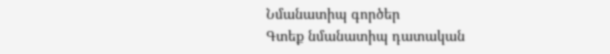Նմանատիպ գործեր
Գտեք նմանատիպ դատական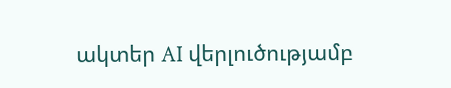ակտեր AI վերլուծությամբ